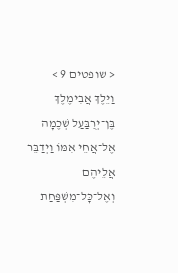< שופטים 9 >
וַיֵּלֶךְ אֲבִימֶלֶךְ בֶּן־יְרֻבַּעַל שְׁכֶמָה אֶל־אֲחֵי אִמּוֹ וַיְדַבֵּר אֲלֵיהֶם וְאֶל־כׇּל־מִשְׁפַּחַת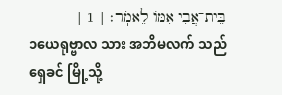בֵּית־אֲבִי אִמּוֹ לֵאמֹֽר׃ | 1 |
၁ယေရုဗ္ဗာလ သား အဘိမလက် သည် ရှေခင် မြို့သို့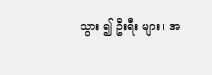သွား ၍ ဦးရီး များ၊ အ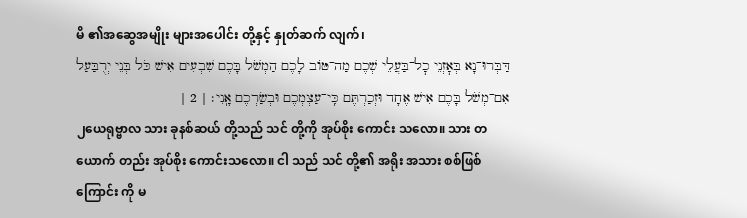မိ ၏အဆွေအမျိုး များအပေါင်း တို့နှင့် နှုတ်ဆက် လျက်၊
דַּבְּרוּ־נָא בְּאׇזְנֵי כׇל־בַּעֲלֵי שְׁכֶם מַה־טּוֹב לָכֶם הַמְשֹׁל בָּכֶם שִׁבְעִים אִישׁ כֹּל בְּנֵי יְרֻבַּעַל אִם־מְשֹׁל בָּכֶם אִישׁ אֶחָד וּזְכַרְתֶּם כִּֽי־עַצְמְכֶם וּבְשַׂרְכֶם אָֽנִי׃ | 2 |
၂ယေရုဗ္ဗာလ သား ခုနစ်ဆယ် တို့သည် သင် တို့ကို အုပ်စိုး ကောင်း သလော။ သား တယောက် တည်း အုပ်စိုး ကောင်းသလော။ ငါ သည် သင် တို့၏ အရိုး အသား စစ်ဖြစ်ကြောင်း ကို မ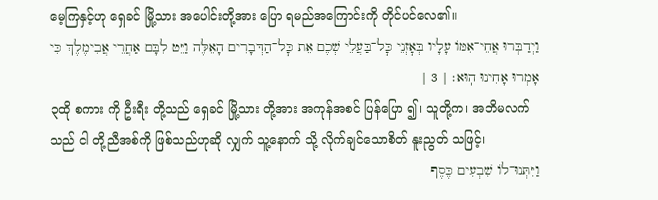မေ့ကြနှင့်ဟု ရှေခင် မြို့သား အပေါင်းတို့အား ပြော ရမည်အကြောင်းကို တိုင်ပင်လေ၏။
וַיְדַבְּרוּ אֲחֵי־אִמּוֹ עָלָיו בְּאׇזְנֵי כׇּל־בַּעֲלֵי שְׁכֶם אֵת כׇּל־הַדְּבָרִים הָאֵלֶּה וַיֵּט לִבָּם אַחֲרֵי אֲבִימֶלֶךְ כִּי אָמְרוּ אָחִינוּ הֽוּא׃ | 3 |
၃ထို စကား ကို ဦးရီး တို့သည် ရှေခင် မြို့သား တို့အား အကုန်အစင် ပြန်ပြော ၍၊ သူတို့က၊ အဘိမလက် သည် ငါ တို့ညီအစ်ကို ဖြစ်သည်ဟုဆို လျှက် သူ့နောက် သို့ လိုက်ချင်သောစိတ် နူးညွတ် သဖြင့်၊
וַיִּתְּנוּ־לוֹ שִׁבְעִים כֶּסֶף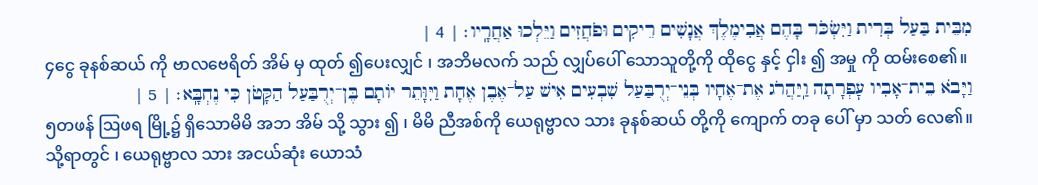מִבֵּית בַּעַל בְּרִית וַיִּשְׂכֹּר בָּהֶם אֲבִימֶלֶךְ אֲנָשִׁים רֵיקִים וּפֹחֲזִים וַיֵּלְכוּ אַחֲרָֽיו׃ | 4 |
၄ငွေ ခုနစ်ဆယ် ကို ဗာလဗေရိတ် အိမ် မှ ထုတ် ၍ပေးလျှင် ၊ အဘိမလက် သည် လျှပ်ပေါ် သောသူတို့ကို ထိုငွေ နှင့် ငှါး ၍ အမှု ကို ထမ်းစေ၏။
וַיָּבֹא בֵית־אָבִיו עׇפְרָתָה וַֽיַּהֲרֹג אֶת־אֶחָיו בְּנֵי־יְרֻבַּעַל שִׁבְעִים אִישׁ עַל־אֶבֶן אֶחָת וַיִּוָּתֵר יוֹתָם בֶּן־יְרֻבַּעַל הַקָּטֹן כִּי נֶחְבָּֽא׃ | 5 |
၅တဖန် ဩဖရ မြို့၌ ရှိသောမိမိ အဘ အိမ် သို့ သွား ၍ ၊ မိမိ ညီအစ်ကို ယေရုဗ္ဗာလ သား ခုနစ်ဆယ် တို့ကို ကျောက် တခု ပေါ် မှာ သတ် လေ၏။ သို့ရာတွင် ၊ ယေရုဗ္ဗာလ သား အငယ်ဆုံး ယောသံ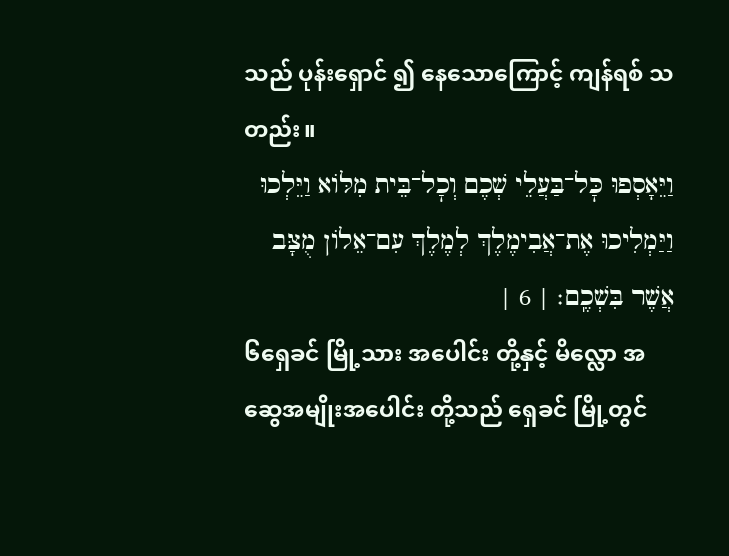သည် ပုန်းရှောင် ၍ နေသောကြောင့် ကျန်ရစ် သတည်း။
וַיֵּאָסְפוּ כׇּל־בַּעֲלֵי שְׁכֶם וְכׇל־בֵּית מִלּוֹא וַיֵּלְכוּ וַיַּמְלִיכוּ אֶת־אֲבִימֶלֶךְ לְמֶלֶךְ עִם־אֵלוֹן מֻצָּב אֲשֶׁר בִּשְׁכֶֽם׃ | 6 |
၆ရှေခင် မြို့သား အပေါင်း တို့နှင့် မိလ္လော အဆွေအမျိုးအပေါင်း တို့သည် ရှေခင် မြို့တွင်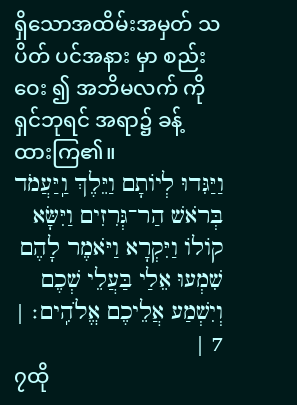ရှိသောအထိမ်းအမှတ် သပိတ် ပင်အနား မှာ စည်းဝေး ၍ အဘိမလက် ကို ရှင်ဘုရင် အရာ၌ ခန့် ထားကြ၏။
וַיַּגִּדוּ לְיוֹתָם וַיֵּלֶךְ וַֽיַּעֲמֹד בְּרֹאשׁ הַר־גְּרִזִים וַיִּשָּׂא קוֹלוֹ וַיִּקְרָא וַיֹּאמֶר לָהֶם שִׁמְעוּ אֵלַי בַּעֲלֵי שְׁכֶם וְיִשְׁמַע אֲלֵיכֶם אֱלֹהִֽים׃ | 7 |
၇ထို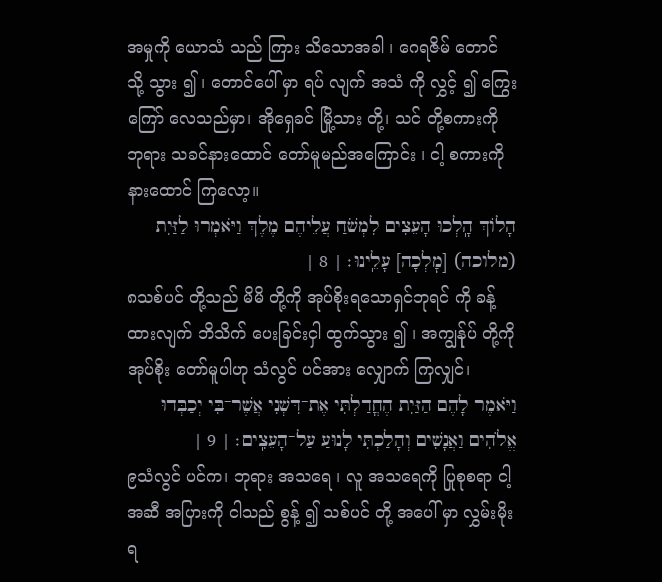အမှုကို ယောသံ သည် ကြား သိသောအခါ ၊ ဂေရဇိမ် တောင် သို့ သွား ၍ ၊ တောင်ပေါ် မှာ ရပ် လျက် အသံ ကို လွှင့် ၍ ကြွေးကြော် လေသည်မှာ၊ အိုရှေခင် မြို့သား တို့၊ သင် တို့စကားကို ဘုရား သခင်နားထောင် တော်မူမည်အကြောင်း ၊ ငါ့ စကားကို နားထောင် ကြလော့။
הָלוֹךְ הָֽלְכוּ הָעֵצִים לִמְשֹׁחַ עֲלֵיהֶם מֶלֶךְ וַיֹּאמְרוּ לַזַּיִת (מלוכה) [מׇלְכָה] עָלֵֽינוּ׃ | 8 |
၈သစ်ပင် တို့သည် မိမိ တို့ကို အုပ်စိုးရသောရှင်ဘုရင် ကို ခန့်ထားလျက် ဘိသိက် ပေးခြင်းငှါ ထွက်သွား ၍ ၊ အကျွန်ုပ် တို့ကို အုပ်စိုး တော်မူပါဟု သံလွင် ပင်အား လျှောက် ကြလျှင်၊
וַיֹּאמֶר לָהֶם הַזַּיִת הֶחֳדַלְתִּי אֶת־דִּשְׁנִי אֲשֶׁר־בִּי יְכַבְּדוּ אֱלֹהִים וַאֲנָשִׁים וְהָלַכְתִּי לָנוּעַ עַל־הָעֵצִֽים׃ | 9 |
၉သံလွင် ပင်က၊ ဘုရား အသရေ ၊ လူ အသရေကို ပြုစုစရာ ငါ့ အဆီ အပြားကို ငါသည် စွန့် ၍ သစ်ပင် တို့ အပေါ် မှာ လွှမ်းမိုးရ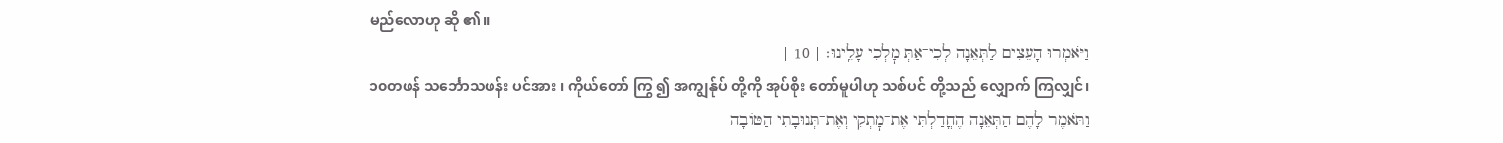မည်လောဟု ဆို ၏။
וַיֹּאמְרוּ הָעֵצִים לַתְּאֵנָה לְכִי־אַתְּ מׇלְכִי עָלֵֽינוּ׃ | 10 |
၁၀တဖန် သင်္ဘောသဖန်း ပင်အား ၊ ကိုယ်တော် ကြွ ၍ အကျွန်ုပ် တို့ကို အုပ်စိုး တော်မူပါဟု သစ်ပင် တို့သည် လျှောက် ကြလျှင်၊
וַתֹּאמֶר לָהֶם הַתְּאֵנָה הֶחֳדַלְתִּי אֶת־מׇתְקִי וְאֶת־תְּנוּבָתִי הַטּוֹבָה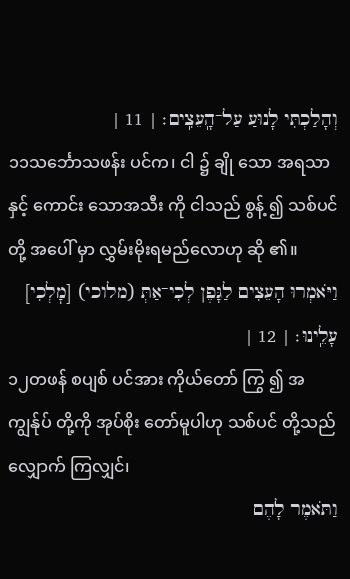וְהָלַכְתִּי לָנוּעַ עַל־הָֽעֵצִֽים׃ | 11 |
၁၁သင်္ဘောသဖန်း ပင်က၊ ငါ ၌ ချို သော အရသာနှင့် ကောင်း သောအသီး ကို ငါသည် စွန့် ၍ သစ်ပင် တို့ အပေါ် မှာ လွှမ်းမိုးရမည်လောဟု ဆို ၏။
וַיֹּאמְרוּ הָעֵצִים לַגָּפֶן לְכִי־אַתְּ (מלוכי) [מׇלְכִי] עָלֵֽינוּ׃ | 12 |
၁၂တဖန် စပျစ် ပင်အား ကိုယ်တော် ကြွ ၍ အကျွန်ုပ် တို့ကို အုပ်စိုး တော်မူပါဟု သစ်ပင် တို့သည် လျှောက် ကြလျှင်၊
וַתֹּאמֶר לָהֶם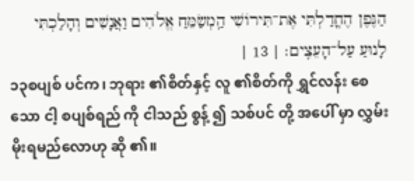הַגֶּפֶן הֶחֳדַלְתִּי אֶת־תִּירוֹשִׁי הַֽמְשַׂמֵּחַ אֱלֹהִים וַאֲנָשִׁים וְהָלַכְתִּי לָנוּעַ עַל־הָעֵצִֽים׃ | 13 |
၁၃စပျစ် ပင်က၊ ဘုရား ၏စိတ်နှင့် လူ ၏စိတ်ကို ရွှင်လန်း စေသော ငါ့ စပျစ်ရည် ကို ငါသည် စွန့် ၍ သစ်ပင် တို့ အပေါ် မှာ လွှမ်းမိုးရမည်လောဟု ဆို ၏။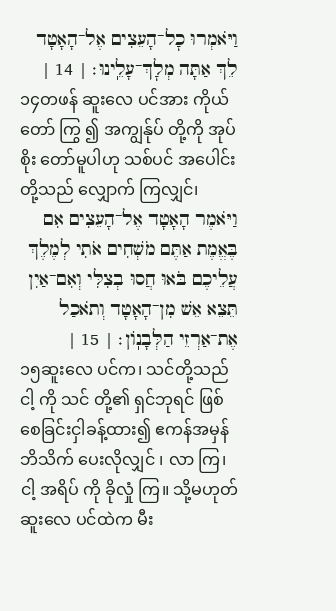וַיֹּאמְרוּ כׇל־הָעֵצִים אֶל־הָאָטָד לֵךְ אַתָּה מְלׇךְ־עָלֵֽינוּ׃ | 14 |
၁၄တဖန် ဆူးလေ ပင်အား ကိုယ်တော် ကြွ ၍ အကျွန်ုပ် တို့ကို အုပ်စိုး တော်မူပါဟု သစ်ပင် အပေါင်း တို့သည် လျှောက် ကြလျှင်၊
וַיֹּאמֶר הָאָטָד אֶל־הָעֵצִים אִם בֶּאֱמֶת אַתֶּם מֹשְׁחִים אֹתִי לְמֶלֶךְ עֲלֵיכֶם בֹּאוּ חֲסוּ בְצִלִּי וְאִם־אַיִן תֵּצֵא אֵשׁ מִן־הָאָטָד וְתֹאכַל אֶת־אַרְזֵי הַלְּבָנֽוֹן׃ | 15 |
၁၅ဆူးလေ ပင်က၊ သင်တို့သည် ငါ့ ကို သင် တို့၏ ရှင်ဘုရင် ဖြစ်စေခြင်းငှါခန့်ထား၍ ဧကန်အမှန် ဘိသိက် ပေးလိုလျှင် ၊ လာ ကြ၊ ငါ့ အရိပ် ကို ခိုလှုံ ကြ။ သို့မဟုတ် ဆူးလေ ပင်ထဲက မီး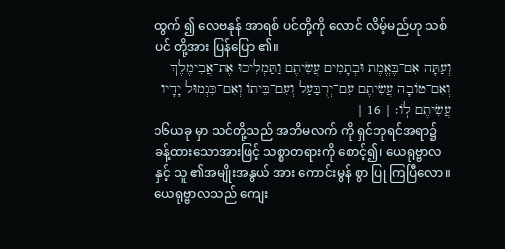ထွက် ၍ လေဗနုန် အာရစ် ပင်တို့ကို လောင် လိမ့်မည်ဟု သစ်ပင် တို့အား ပြန်ပြော ၏။
וְעַתָּה אִם־בֶּאֱמֶת וּבְתָמִים עֲשִׂיתֶם וַתַּמְלִיכוּ אֶת־אֲבִימֶלֶךְ וְאִם־טוֹבָה עֲשִׂיתֶם עִם־יְרֻבַּעַל וְעִם־בֵּיתוֹ וְאִם־כִּגְמוּל יָדָיו עֲשִׂיתֶם לֽוֹ׃ | 16 |
၁၆ယခု မှာ သင်တို့သည် အဘိမလက် ကို ရှင်ဘုရင်အရာ၌ ခန့်ထားသောအားဖြင့် သစ္စာတရားကို စောင့်၍၊ ယေရုဗ္ဗာလ နှင့် သူ ၏အမျိုးအနွယ် အား ကောင်းမွန် စွာ ပြု ကြပြီလော။ ယေရုဗ္ဗာလသည် ကျေး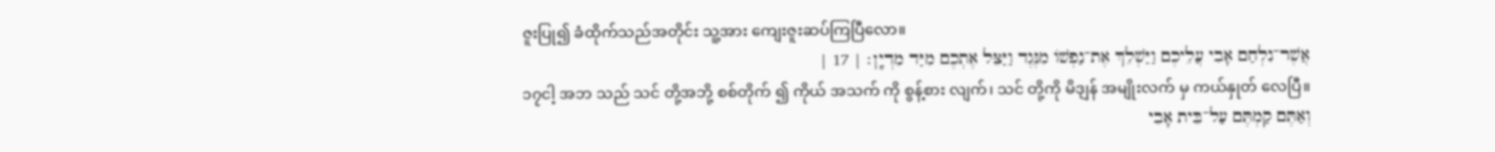ဇူးပြု၍ ခံထိုက်သည်အတိုင်း သူ့အား ကျေးဇူးဆပ်ကြပြီလော။
אֲשֶׁר־נִלְחַם אָבִי עֲלֵיכֶם וַיַּשְׁלֵךְ אֶת־נַפְשׁוֹ מִנֶּגֶד וַיַּצֵּל אֶתְכֶם מִיַּד מִדְיָֽן׃ | 17 |
၁၇ငါ့ အဘ သည် သင် တို့အဘို့ စစ်တိုက် ၍ ကိုယ် အသက် ကို စွန့်စား လျက်၊ သင် တို့ကို မိဒျန် အမျိုးလက် မှ ကယ်နှုတ် လေပြီ။
וְאַתֶּם קַמְתֶּם עַל־בֵּית אָבִי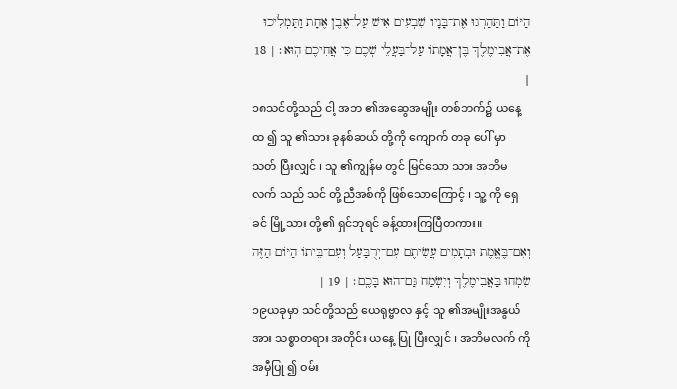הַיּוֹם וַתַּהַרְגוּ אֶת־בָּנָיו שִׁבְעִים אִישׁ עַל־אֶבֶן אֶחָת וַתַּמְלִיכוּ אֶת־אֲבִימֶלֶךְ בֶּן־אֲמָתוֹ עַל־בַּעֲלֵי שְׁכֶם כִּי אֲחִיכֶם הֽוּא׃ | 18 |
၁၈သင်တို့သည် ငါ့ အဘ ၏အဆွေအမျိုး တစ်ဘက်၌ ယနေ့ ထ ၍ သူ ၏သား ခုနစ်ဆယ် တို့ကို ကျောက် တခု ပေါ် မှာ သတ် ပြီးလျှင် ၊ သူ ၏ကျွန်မ တွင် မြင်သော သား အဘိမလက် သည် သင် တို့ညီအစ်ကို ဖြစ်သောကြောင့် ၊ သူ့ ကို ရှေခင် မြို့သား တို့၏ ရှင်ဘုရင် ခန့်ထားကြပြီတကား။
וְאִם־בֶּאֱמֶת וּבְתָמִים עֲשִׂיתֶם עִם־יְרֻבַּעַל וְעִם־בֵּיתוֹ הַיּוֹם הַזֶּה שִׂמְחוּ בַּאֲבִימֶלֶךְ וְיִשְׂמַח גַּם־הוּא בָּכֶֽם׃ | 19 |
၁၉ယခုမှာ သင်တို့သည် ယေရုဗ္ဗာလ နှင့် သူ ၏အမျိုးအနွယ် အား သစ္စာတရား အတိုင်း ယနေ့ ပြု ပြီးလျှင် ၊ အဘိမလက် ကို အမှီပြု ၍ ဝမ်း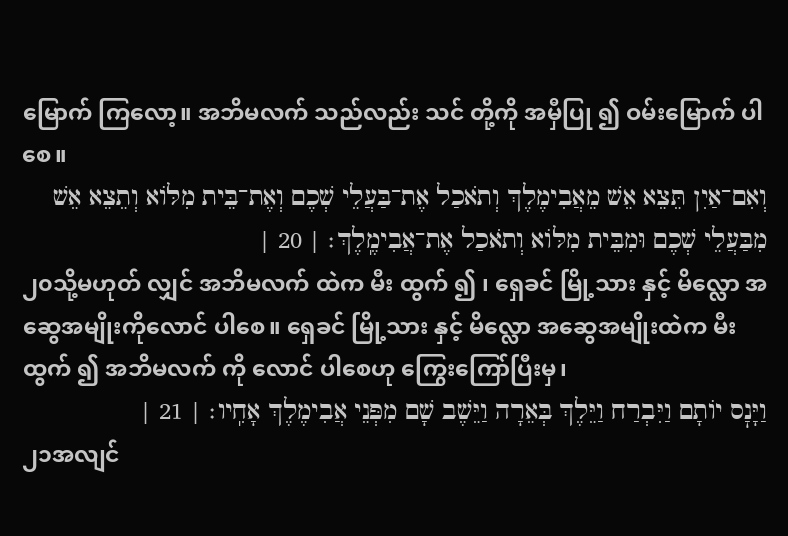မြောက် ကြလော့။ အဘိမလက် သည်လည်း သင် တို့ကို အမှီပြု ၍ ဝမ်းမြောက် ပါစေ။
וְאִם־אַיִן תֵּצֵא אֵשׁ מֵאֲבִימֶלֶךְ וְתֹאכַל אֶת־בַּעֲלֵי שְׁכֶם וְאֶת־בֵּית מִלּוֹא וְתֵצֵא אֵשׁ מִבַּעֲלֵי שְׁכֶם וּמִבֵּית מִלּוֹא וְתֹאכַל אֶת־אֲבִימֶֽלֶךְ׃ | 20 |
၂၀သို့မဟုတ် လျှင် အဘိမလက် ထဲက မီး ထွက် ၍ ၊ ရှေခင် မြို့သား နှင့် မိလ္လော အဆွေအမျိုးကိုလောင် ပါစေ။ ရှေခင် မြို့သား နှင့် မိလ္လော အဆွေအမျိုးထဲက မီး ထွက် ၍ အဘိမလက် ကို လောင် ပါစေဟု ကြွေးကြော်ပြီးမှ၊
וַיָּנׇס יוֹתָם וַיִּבְרַח וַיֵּלֶךְ בְּאֵרָה וַיֵּשֶׁב שָׁם מִפְּנֵי אֲבִימֶלֶךְ אָחִֽיו׃ | 21 |
၂၁အလျင်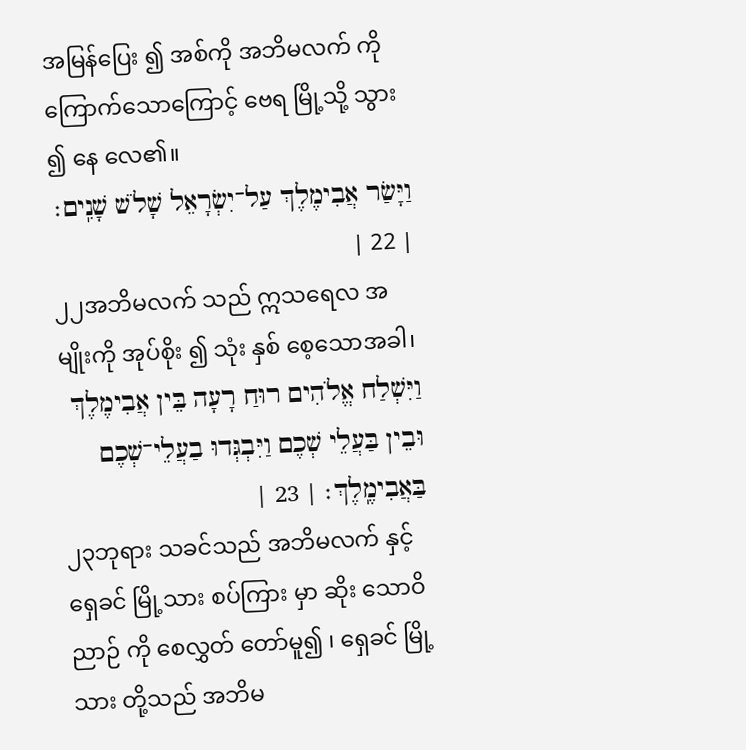အမြန်ပြေး ၍ အစ်ကို အဘိမလက် ကို ကြောက်သောကြောင့် ဗေရ မြို့သို့ သွား ၍ နေ လေ၏။
וַיָּשַׂר אֲבִימֶלֶךְ עַל־יִשְׂרָאֵל שָׁלֹשׁ שָׁנִֽים׃ | 22 |
၂၂အဘိမလက် သည် ဣသရေလ အမျိုးကို အုပ်စိုး ၍ သုံး နှစ် စေ့သောအခါ၊
וַיִּשְׁלַח אֱלֹהִים רוּחַ רָעָה בֵּין אֲבִימֶלֶךְ וּבֵין בַּעֲלֵי שְׁכֶם וַיִּבְגְּדוּ בַעֲלֵי־שְׁכֶם בַּאֲבִימֶֽלֶךְ׃ | 23 |
၂၃ဘုရား သခင်သည် အဘိမလက် နှင့် ရှေခင် မြို့သား စပ်ကြား မှာ ဆိုး သောဝိညာဉ် ကို စေလွှတ် တော်မူ၍ ၊ ရှေခင် မြို့သား တို့သည် အဘိမ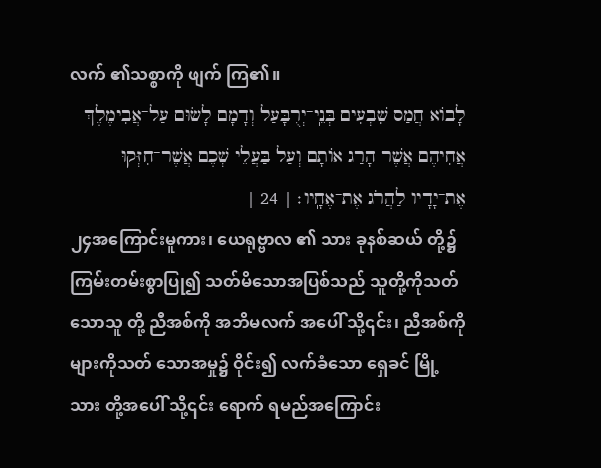လက် ၏သစ္စာကို ဖျက် ကြ၏။
לָבוֹא חֲמַס שִׁבְעִים בְּנֵֽי־יְרֻבָּעַל וְדָמָם לָשׂוּם עַל־אֲבִימֶלֶךְ אֲחִיהֶם אֲשֶׁר הָרַג אוֹתָם וְעַל בַּעֲלֵי שְׁכֶם אֲשֶׁר־חִזְּקוּ אֶת־יָדָיו לַהֲרֹג אֶת־אֶחָֽיו׃ | 24 |
၂၄အကြောင်းမူကား၊ ယေရုဗ္ဗာလ ၏ သား ခုနစ်ဆယ် တို့၌ ကြမ်းတမ်းစွာပြု၍ သတ်မိသောအပြစ်သည် သူတို့ကိုသတ်သောသူ တို့ ညီအစ်ကို အဘိမလက် အပေါ် သို့၎င်း၊ ညီအစ်ကို များကိုသတ် သောအမှု၌ ဝိုင်း၍ လက်ခံသော ရှေခင် မြို့သား တို့အပေါ် သို့၎င်း ရောက် ရမည်အကြောင်း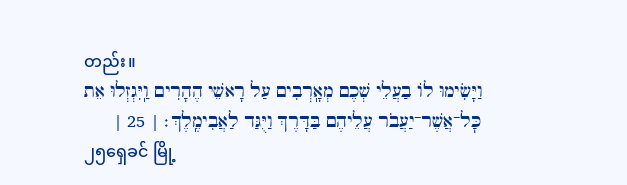တည်း။
וַיָּשִׂימוּ לוֹ בַעֲלֵי שְׁכֶם מְאָֽרְבִים עַל רָאשֵׁי הֶהָרִים וַֽיִּגְזְלוּ אֵת כׇּל־אֲשֶׁר־יַעֲבֹר עֲלֵיהֶם בַּדָּרֶךְ וַיֻּגַּד לַאֲבִימֶֽלֶךְ׃ | 25 |
၂၅ရှေခင် မြို့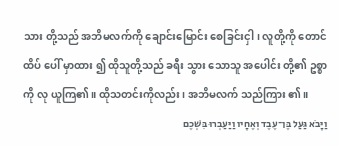သား တို့သည် အဘိမလက်ကို ချောင်းမြောင်း စေခြင်းငှါ၊ လူတို့ကို တောင် ထိပ် ပေါ် မှာထား ၍ ထိုသူတို့သည် ခရီး သွား သောသူ အပေါင်း တို့၏ ဥစ္စာကို လု ယူကြ၏။ ထိုသတင်းကိုလည်း၊ အဘိမလက် သည်ကြား ၏။
וַיָּבֹא גַּעַל בֶּן־עֶבֶד וְאֶחָיו וַיַּעַבְרוּ בִּשְׁכֶם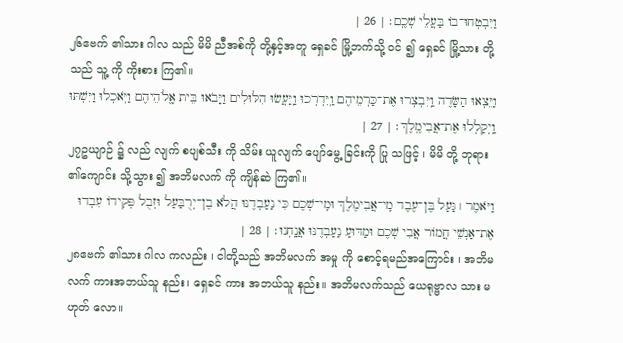וַיִּבְטְחוּ־בוֹ בַּעֲלֵי שְׁכֶֽם׃ | 26 |
၂၆ဧဗက် ၏သား ဂါလ သည် မိမိ ညီအစ်ကို တို့နှင့်အတူ ရှေခင် မြို့ဘက်သို့ ဝင် ၍ ရှေခင် မြို့သား တို့သည် သူ့ ကို ကိုးစား ကြ၏။
וַיֵּצְאוּ הַשָּׂדֶה וַֽיִּבְצְרוּ אֶת־כַּרְמֵיהֶם וַֽיִּדְרְכוּ וַֽיַּעֲשׂוּ הִלּוּלִים וַיָּבֹאוּ בֵּית אֱֽלֹהֵיהֶם וַיֹּֽאכְלוּ וַיִּשְׁתּוּ וַֽיְקַלְלוּ אֶת־אֲבִימֶֽלֶךְ׃ | 27 |
၂၇ဥယျာဉ် ၌ လည် လျက် စပျစ်သီး ကို သိမ်း ယူလျက် ပျော်မွေ့ ခြင်းကို ပြု သဖြင့် ၊ မိမိ တို့ ဘုရား ၏ကျောင်း သို့သွား ၍ အဘိမလက် ကို ကျိန်ဆဲ ကြ၏။
וַיֹּאמֶר ׀ גַּעַל בֶּן־עֶבֶד מִֽי־אֲבִימֶלֶךְ וּמִֽי־שְׁכֶם כִּי נַעַבְדֶנּוּ הֲלֹא בֶן־יְרֻבַּעַל וּזְבֻל פְּקִידוֹ עִבְדוּ אֶת־אַנְשֵׁי חֲמוֹר אֲבִי שְׁכֶם וּמַדּוּעַ נַעַבְדֶנּוּ אֲנָֽחְנוּ׃ | 28 |
၂၈ဧဗက် ၏သား ဂါလ ကလည်း ၊ ငါတို့သည် အဘိမလက် အမှု ကို စောင့်ရမည်အကြောင်း ၊ အဘိမလက် ကားအဘယ်သူ နည်း၊ ရှေခင် ကား အဘယ်သူ နည်း။ အဘိမလက်သည် ယေရုဗ္ဗာလ သား မဟုတ် လော။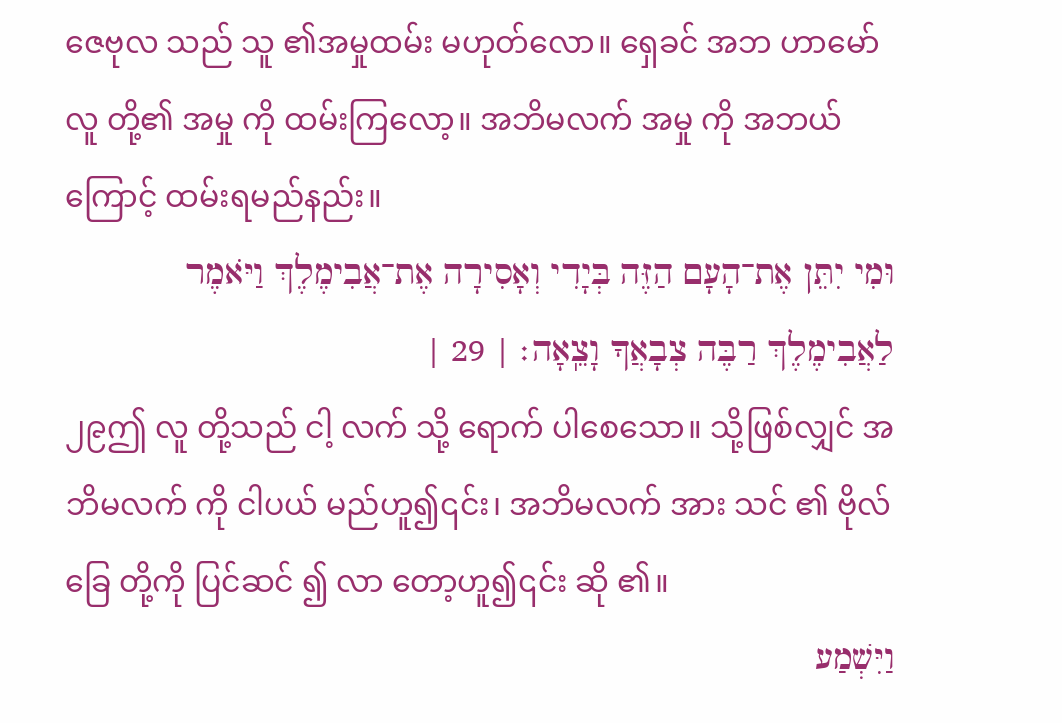ဇေဗုလ သည် သူ ၏အမှုထမ်း မဟုတ်လော။ ရှေခင် အဘ ဟာမော် လူ တို့၏ အမှု ကို ထမ်းကြလော့။ အဘိမလက် အမှု ကို အဘယ်ကြောင့် ထမ်းရမည်နည်း။
וּמִי יִתֵּן אֶת־הָעָם הַזֶּה בְּיָדִי וְאָסִירָה אֶת־אֲבִימֶלֶךְ וַיֹּאמֶר לַאֲבִימֶלֶךְ רַבֶּה צְבָאֲךָ וָצֵֽאָה׃ | 29 |
၂၉ဤ လူ တို့သည် ငါ့ လက် သို့ ရောက် ပါစေသော။ သို့ဖြစ်လျှင် အဘိမလက် ကို ငါပယ် မည်ဟူ၍၎င်း၊ အဘိမလက် အား သင် ၏ ဗိုလ်ခြေ တို့ကို ပြင်ဆင် ၍ လာ တော့ဟူ၍၎င်း ဆို ၏။
וַיִּשְׁמַע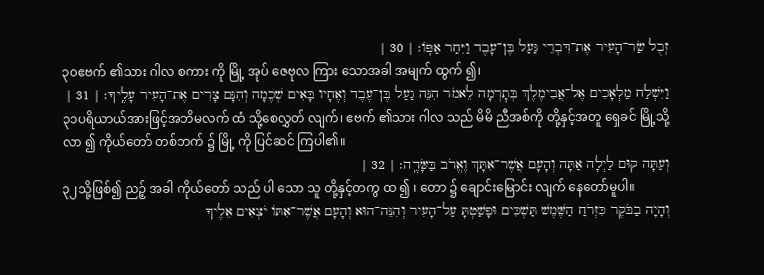זְבֻל שַׂר־הָעִיר אֶת־דִּבְרֵי גַּעַל בֶּן־עָבֶד וַיִּחַר אַפּֽוֹ׃ | 30 |
၃၀ဧဗက် ၏သား ဂါလ စကား ကို မြို့ အုပ် ဇေဗုလ ကြား သောအခါ အမျက် ထွက် ၍၊
וַיִּשְׁלַח מַלְאָכִים אֶל־אֲבִימֶלֶךְ בְּתׇרְמָה לֵאמֹר הִנֵּה גַעַל בֶּן־עֶבֶד וְאֶחָיו בָּאִים שְׁכֶמָה וְהִנָּם צָרִים אֶת־הָעִיר עָלֶֽיךָ׃ | 31 |
၃၁ပရိယာယ်အားဖြင့်အဘိမလက် ထံ သို့စေလွှတ် လျက်၊ ဧဗက် ၏သား ဂါလ သည် မိမိ ညီအစ်ကို တို့နှင့်အတူ ရှေခင် မြို့သို့ လာ ၍ ကိုယ်တော် တစ်ဘက် ၌ မြို့ ကို ပြင်ဆင် ကြပါ၏။
וְעַתָּה קוּם לַיְלָה אַתָּה וְהָעָם אֲשֶׁר־אִתָּךְ וֶאֱרֹב בַּשָּׂדֶֽה׃ | 32 |
၃၂သို့ဖြစ်၍ ညဉ့် အခါ ကိုယ်တော် သည် ပါ သော သူ တို့နှင့်တကွ ထ ၍ ၊ တော ၌ ချောင်းမြောင်း လျက် နေတော်မူပါ။
וְהָיָה בַבֹּקֶר כִּזְרֹחַ הַשֶּׁמֶשׁ תַּשְׁכִּים וּפָשַׁטְתָּ עַל־הָעִיר וְהִנֵּה־הוּא וְהָעָם אֲשֶׁר־אִתּוֹ יֹצְאִים אֵלֶיךָ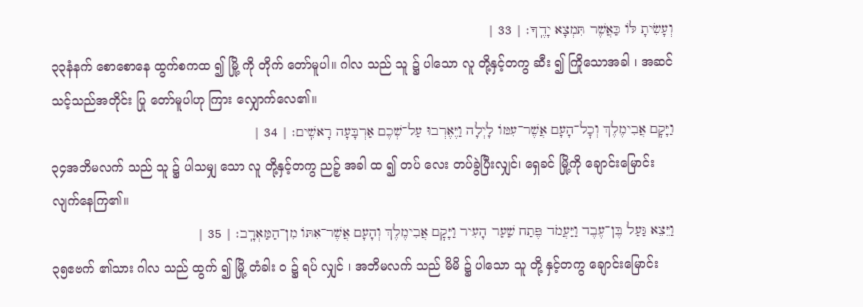וְעָשִׂיתָ לּוֹ כַּאֲשֶׁר תִּמְצָא יָדֶֽךָ׃ | 33 |
၃၃နံနက် စောစောနေ ထွက်စကထ ၍ မြို့ ကို တိုက် တော်မူပါ။ ဂါလ သည် သူ ၌ ပါသော လူ တို့နှင့်တကွ ဆီး ၍ ကြိုသောအခါ ၊ အဆင်သင့်သည်အတိုင်း ပြု တော်မူပါဟု ကြား လျှောက်လေ၏။
וַיָּקׇם אֲבִימֶלֶךְ וְכׇל־הָעָם אֲשֶׁר־עִמּוֹ לָיְלָה וַיֶּאֶרְבוּ עַל־שְׁכֶם אַרְבָּעָה רָאשִֽׁים׃ | 34 |
၃၄အဘိမလက် သည် သူ ၌ ပါသမျှ သော လူ တို့နှင့်တကွ ညဉ့် အခါ ထ ၍ တပ် လေး တပ်ခွဲပြီးလျှင်၊ ရှေခင် မြို့ကို ချောင်းမြောင်း လျက်နေကြ၏။
וַיֵּצֵא גַּעַל בֶּן־עֶבֶד וַיַּעֲמֹד פֶּתַח שַׁעַר הָעִיר וַיָּקׇם אֲבִימֶלֶךְ וְהָעָם אֲשֶׁר־אִתּוֹ מִן־הַמַּאְרָֽב׃ | 35 |
၃၅ဧဗက် ၏သား ဂါလ သည် ထွက် ၍ မြို့ တံခါး ဝ ၌ ရပ် လျှင် ၊ အဘိမလက် သည် မိမိ ၌ ပါသော သူ တို့ နှင့်တကွ ချောင်းမြောင်း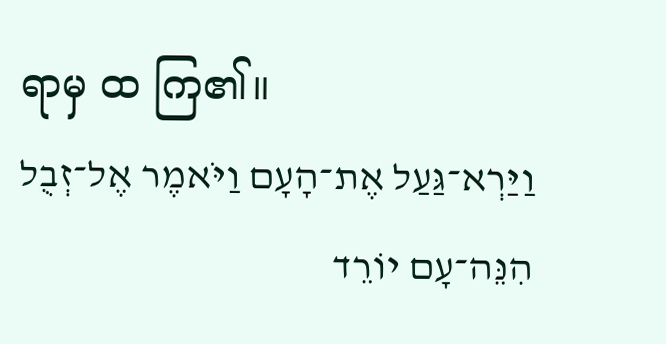ရာမှ ထ ကြ၏။
וַיַּרְא־גַּעַל אֶת־הָעָם וַיֹּאמֶר אֶל־זְבֻל הִנֵּה־עָם יוֹרֵד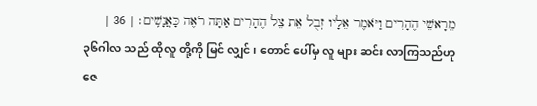מֵרָאשֵׁי הֶהָרִים וַיֹּאמֶר אֵלָיו זְבֻל אֵת צֵל הֶהָרִים אַתָּה רֹאֶה כָּאֲנָשִֽׁים׃ | 36 |
၃၆ဂါလ သည် ထိုလူ တို့ကို မြင် လျှင် ၊ တောင် ပေါ်မှ လူ များ ဆင်း လာကြသည်ဟု ဇေ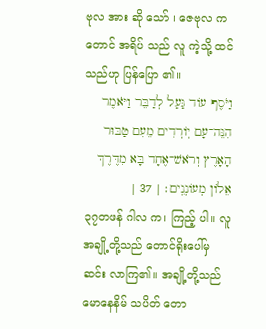ဗုလ အား ဆို သော် ၊ ဇေဗုလ က တောင် အရိပ် သည် လူ ကဲ့သို့ ထင် သည်ဟု ပြန်ပြော ၏။
וַיֹּסֶף עוֹד גַּעַל לְדַבֵּר וַיֹּאמֶר הִנֵּה־עָם יֽוֹרְדִים מֵעִם טַבּוּר הָאָרֶץ וְרֹאשׁ־אֶחָד בָּא מִדֶּרֶךְ אֵלוֹן מְעוֹנְנִֽים׃ | 37 |
၃၇တဖန် ဂါလ က၊ ကြည့် ပါ။ လူ အချို့တို့သည် တောင်ရိုးပေါ်မှ ဆင်း လာကြ၏။ အချို့တို့သည် မောနေနိမ် သပိတ် တော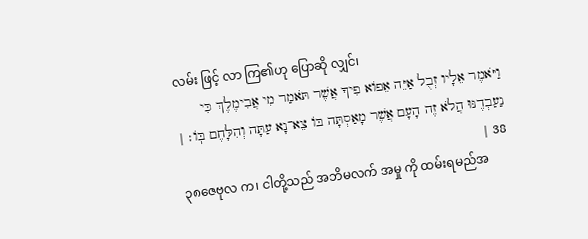လမ်း ဖြင့် လာ ကြ၏ဟု ပြောဆို လျှင်၊
וַיֹּאמֶר אֵלָיו זְבֻל אַיֵּה אֵפוֹא פִיךָ אֲשֶׁר תֹּאמַר מִי אֲבִימֶלֶךְ כִּי נַעַבְדֶנּוּ הֲלֹא זֶה הָעָם אֲשֶׁר מָאַסְתָּה בּוֹ צֵא־נָא עַתָּה וְהִלָּחֶם בּֽוֹ׃ | 38 |
၃၈ဇေဗုလ က၊ ငါတို့သည် အဘိမလက် အမှု ကို ထမ်းရမည်အ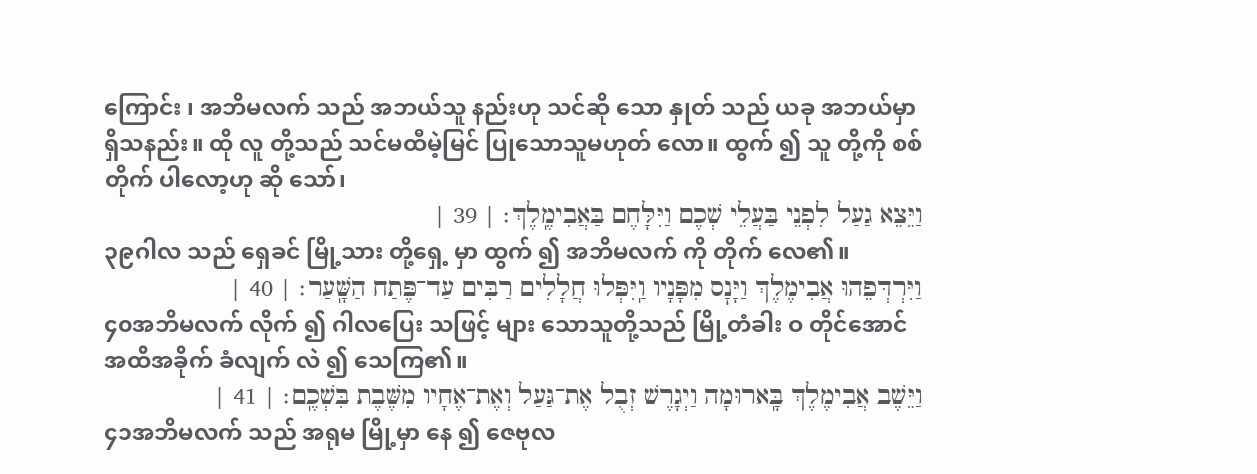ကြောင်း ၊ အဘိမလက် သည် အဘယ်သူ နည်းဟု သင်ဆို သော နှုတ် သည် ယခု အဘယ်မှာ ရှိသနည်း။ ထို လူ တို့သည် သင်မထီမဲ့မြင် ပြုသောသူမဟုတ် လော။ ထွက် ၍ သူ တို့ကို စစ်တိုက် ပါလော့ဟု ဆို သော်၊
וַיֵּצֵא גַעַל לִפְנֵי בַּעֲלֵי שְׁכֶם וַיִּלָּחֶם בַּאֲבִימֶֽלֶךְ׃ | 39 |
၃၉ဂါလ သည် ရှေခင် မြို့သား တို့ရှေ့ မှာ ထွက် ၍ အဘိမလက် ကို တိုက် လေ၏။
וַיִּרְדְּפֵהוּ אֲבִימֶלֶךְ וַיָּנׇס מִפָּנָיו וַֽיִּפְּלוּ חֲלָלִים רַבִּים עַד־פֶּתַח הַשָּֽׁעַר׃ | 40 |
၄၀အဘိမလက် လိုက် ၍ ဂါလပြေး သဖြင့် များ သောသူတို့သည် မြို့တံခါး ဝ တိုင်အောင် အထိအခိုက် ခံလျက် လဲ ၍ သေကြ၏။
וַיֵּשֶׁב אֲבִימֶלֶךְ בָּֽארוּמָה וַיְגָרֶשׁ זְבֻל אֶת־גַּעַל וְאֶת־אֶחָיו מִשֶּׁבֶת בִּשְׁכֶֽם׃ | 41 |
၄၁အဘိမလက် သည် အရုမ မြို့မှာ နေ ၍ ဇေဗုလ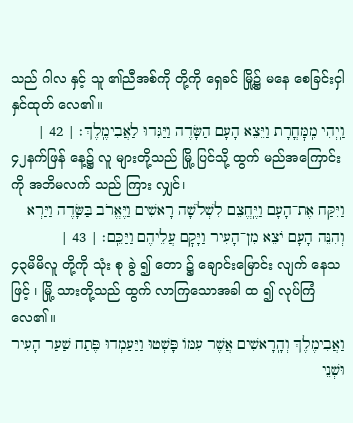သည် ဂါလ နှင့် သူ ၏ညီအစ်ကို တို့ကို ရှေခင် မြို့၌ မနေ စေခြင်းငှါနှင်ထုတ် လေ၏။
וַֽיְהִי מִֽמׇּחֳרָת וַיֵּצֵא הָעָם הַשָּׂדֶה וַיַּגִּדוּ לַאֲבִימֶֽלֶךְ׃ | 42 |
၄၂နက်ဖြန် နေ့၌ လူ များတို့သည် မြို့ ပြင်သို့ ထွက် မည်အကြောင်း ကို အဘိမလက် သည် ကြား လျှင်၊
וַיִּקַּח אֶת־הָעָם וַיֶּֽחֱצֵם לִשְׁלֹשָׁה רָאשִׁים וַיֶּאֱרֹב בַּשָּׂדֶה וַיַּרְא וְהִנֵּה הָעָם יֹצֵא מִן־הָעִיר וַיָּקׇם עֲלֵיהֶם וַיַּכֵּֽם׃ | 43 |
၄၃မိမိလူ တို့ကို သုံး စု ခွဲ ၍ တော ၌ ချောင်းမြောင်း လျက် နေသဖြင့် ၊ မြို့ သားတို့သည် ထွက် လာကြသောအခါ ထ ၍ လုပ်ကြံ လေ၏။
וַאֲבִימֶלֶךְ וְהָֽרָאשִׁים אֲשֶׁר עִמּוֹ פָּשְׁטוּ וַיַּעַמְדוּ פֶּתַח שַׁעַר הָעִיר וּשְׁנֵי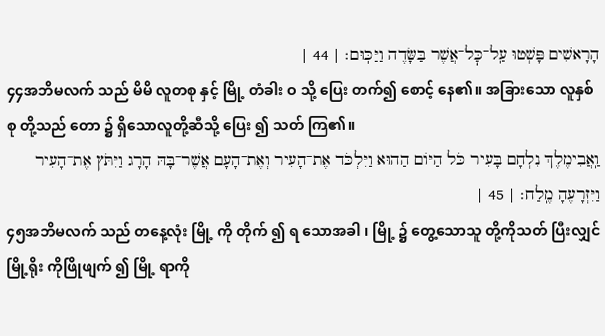הָרָאשִׁים פָּשְׁטוּ עַֽל־כׇּל־אֲשֶׁר בַּשָּׂדֶה וַיַּכּֽוּם׃ | 44 |
၄၄အဘိမလက် သည် မိမိ လူတစု နှင့် မြို့ တံခါး ဝ သို့ ပြေး တက်၍ စောင့် နေ၏။ အခြားသော လူနှစ် စု တို့သည် တော ၌ ရှိသောလူတို့ဆီသို့ ပြေး ၍ သတ် ကြ၏။
וַֽאֲבִימֶלֶךְ נִלְחָם בָּעִיר כֹּל הַיּוֹם הַהוּא וַיִּלְכֹּד אֶת־הָעִיר וְאֶת־הָעָם אֲשֶׁר־בָּהּ הָרָג וַיִּתֹּץ אֶת־הָעִיר וַיִּזְרָעֶהָ מֶֽלַח׃ | 45 |
၄၅အဘိမလက် သည် တနေ့လုံး မြို့ ကို တိုက် ၍ ရ သောအခါ ၊ မြို့ ၌ တွေ့သောသူ တို့ကိုသတ် ပြီးလျှင် မြို့ရိုး ကိုဖြိုဖျက် ၍ မြို့ ရာကို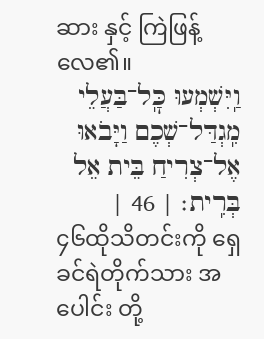ဆား နှင့် ကြဲဖြန့် လေ၏။
וַֽיִּשְׁמְעוּ כׇּֽל־בַּעֲלֵי מִֽגְדַּל־שְׁכֶם וַיָּבֹאוּ אֶל־צְרִיחַ בֵּית אֵל בְּרִֽית׃ | 46 |
၄၆ထိုသိတင်းကို ရှေခင်ရဲတိုက်သား အပေါင်း တို့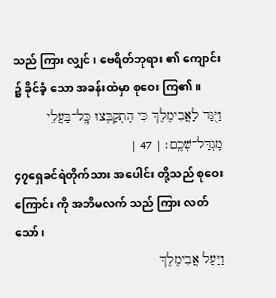သည် ကြား လျှင် ၊ ဗေရိတ်ဘုရား ၏ ကျောင်း ၌ ခိုင်ခံ့ သော အခန်းထဲမှာ စုဝေး ကြ၏။
וַיֻּגַּד לַאֲבִימֶלֶךְ כִּי הִֽתְקַבְּצוּ כׇּֽל־בַּעֲלֵי מִֽגְדַּל־שְׁכֶֽם׃ | 47 |
၄၇ရှေခင်ရဲတိုက်သား အပေါင်း တို့သည် စုဝေး ကြောင်း ကို အဘိမလက် သည် ကြား လတ်သော်၊
וַיַּעַל אֲבִימֶלֶךְ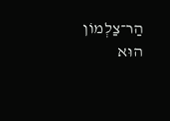הַר־צַלְמוֹן הוּא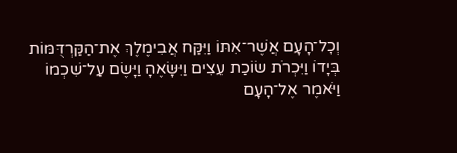וְכׇל־הָעָם אֲשֶׁר־אִתּוֹ וַיִּקַּח אֲבִימֶלֶךְ אֶת־הַקַּרְדֻּמּוֹת בְּיָדוֹ וַיִּכְרֹת שׂוֹכַת עֵצִים וַיִּשָּׂאֶהָ וַיָּשֶׂם עַל־שִׁכְמוֹ וַיֹּאמֶר אֶל־הָעָם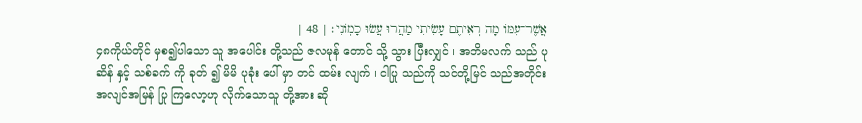אֲשֶׁר־עִמּוֹ מָה רְאִיתֶם עָשִׂיתִי מַהֲרוּ עֲשׂוּ כָמֽוֹנִי׃ | 48 |
၄၈ကိုယ်တိုင် မှစ၍ပါသော သူ အပေါင်း တို့သည် ဇလမုန် တောင် သို့ သွား ပြီးလျှင် ၊ အဘိမလက် သည် ပုဆိန် နှင့် သစ်ခက် ကို ခုတ် ၍ မိမိ ပုခုံး ပေါ် မှာ တင် ထမ်း လျက် ၊ ငါပြု သည်ကို သင်တို့မြင် သည်အတိုင်း အလျင်အမြန် ပြု ကြလော့ဟု လိုက်သောသူ တို့အား ဆို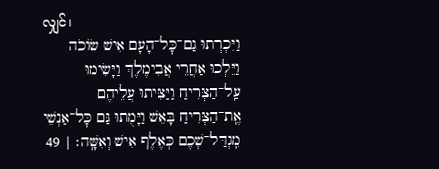လျှင်၊
וַיִּכְרְתוּ גַם־כׇּל־הָעָם אִישׁ שׂוֹכֹה וַיֵּלְכוּ אַחֲרֵי אֲבִימֶלֶךְ וַיָּשִׂימוּ עַֽל־הַצְּרִיחַ וַיַּצִּיתוּ עֲלֵיהֶם אֶֽת־הַצְּרִיחַ בָּאֵשׁ וַיָּמֻתוּ גַּם כׇּל־אַנְשֵׁי מִֽגְדַּל־שְׁכֶם כְּאֶלֶף אִישׁ וְאִשָּֽׁה׃ | 49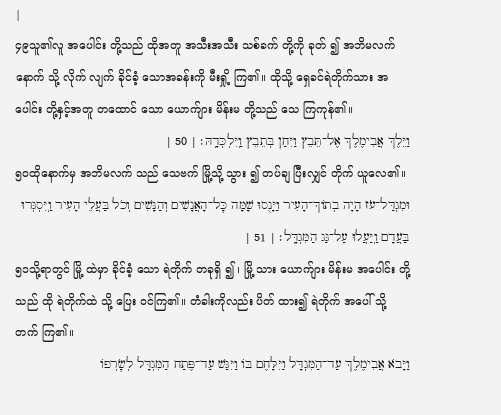|
၄၉သူ၏လူ အပေါင်း တို့သည် ထိုအတူ အသီးအသီး သစ်ခက် တို့ကို ခုတ် ၍ အဘိမလက် နောက် သို့ လိုက် လျက် ခိုင်ခံ့ သောအခန်းကို မီးရှို့ ကြ၏။ ထိုသို့ ရှေခင်ရဲတိုက်သား အပေါင်း တို့နှင့်အတူ တထောင် သော ယောက်ျား မိန်းမ တို့သည် သေ ကြကုန်၏။
וַיֵּלֶךְ אֲבִימֶלֶךְ אֶל־תֵּבֵץ וַיִּחַן בְּתֵבֵץ וַֽיִּלְכְּדָֽהּ׃ | 50 |
၅၀ထိုနောက်မှ အဘိမလက် သည် သေဗက် မြို့သို့ သွား ၍ တပ်ချ ပြီးလျှင် တိုက် ယူလေ၏။
וּמִגְדַּל־עֹז הָיָה בְתוֹךְ־הָעִיר וַיָּנֻסוּ שָׁמָּה כׇּל־הָאֲנָשִׁים וְהַנָּשִׁים וְכֹל בַּעֲלֵי הָעִיר וַֽיִּסְגְּרוּ בַּעֲדָם וַֽיַּעֲלוּ עַל־גַּג הַמִּגְדָּֽל׃ | 51 |
၅၁သို့ရာတွင် မြို့ ထဲမှာ ခိုင်ခံ့ သော ရဲတိုက် တခုရှိ ၍ ၊ မြို့ သား ယောက်ျား မိန်းမ အပေါင်း တို့သည် ထို ရဲတိုက်ထဲ သို့ ပြေး ဝင်ကြ၏။ တံခါးကိုလည်း ပိတ် ထား၍ ရဲတိုက် အပေါ် သို့ တက် ကြ၏။
וַיָּבֹא אֲבִימֶלֶךְ עַד־הַמִּגְדָּל וַיִּלָּחֶם בּוֹ וַיִּגַּשׁ עַד־פֶּתַח הַמִּגְדָּל לְשׇׂרְפוֹ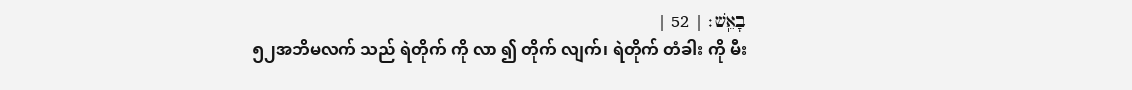בָאֵֽשׁ׃ | 52 |
၅၂အဘိမလက် သည် ရဲတိုက် ကို လာ ၍ တိုက် လျက်၊ ရဲတိုက် တံခါး ကို မီး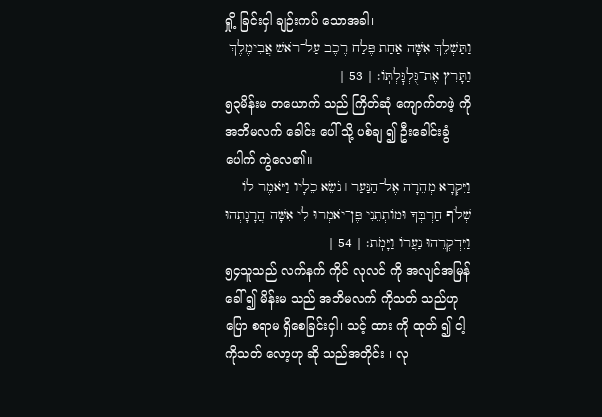ရှို့ ခြင်းငှါ ချဉ်းကပ် သောအခါ၊
וַתַּשְׁלֵךְ אִשָּׁה אַחַת פֶּלַח רֶכֶב עַל־רֹאשׁ אֲבִימֶלֶךְ וַתָּרִץ אֶת־גֻּלְגׇּלְתּֽוֹ׃ | 53 |
၅၃မိန်းမ တယောက် သည် ကြိတ်ဆုံ ကျောက်တဖဲ့ ကို အဘိမလက် ခေါင်း ပေါ် သို့ ပစ်ချ ၍ ဦးခေါင်းခွံ ပေါက် ကွဲလေ၏။
וַיִּקְרָא מְהֵרָה אֶל־הַנַּעַר ׀ נֹשֵׂא כֵלָיו וַיֹּאמֶר לוֹ שְׁלֹף חַרְבְּךָ וּמוֹתְתֵנִי פֶּן־יֹאמְרוּ לִי אִשָּׁה הֲרָגָתְהוּ וַיִּדְקְרֵהוּ נַעֲרוֹ וַיָּמֹֽת׃ | 54 |
၅၄သူသည် လက်နက် ကိုင် လုလင် ကို အလျင်အမြန် ခေါ် ၍ မိန်းမ သည် အဘိမလက် ကိုသတ် သည်ဟု ပြော စရာမ ရှိစေခြင်းငှါ၊ သင့် ထား ကို ထုတ် ၍ ငါ့ ကိုသတ် လော့ဟု ဆို သည်အတိုင်း ၊ လု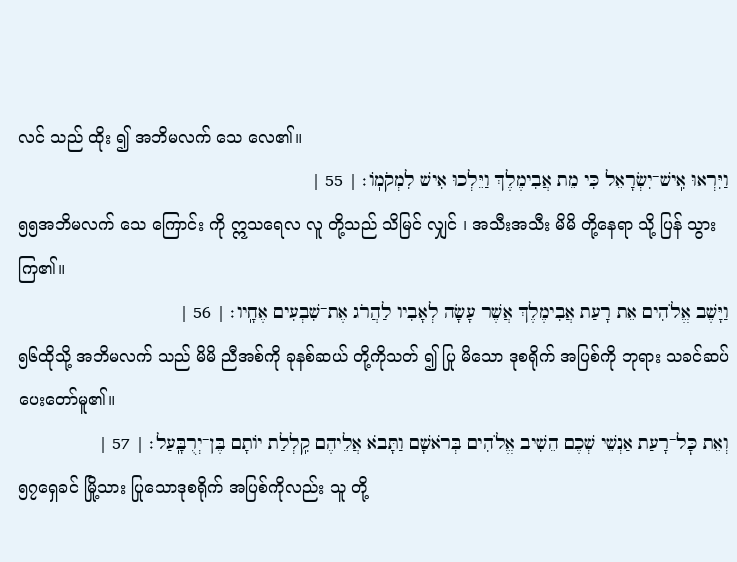လင် သည် ထိုး ၍ အဘိမလက် သေ လေ၏။
וַיִּרְאוּ אִֽישׁ־יִשְׂרָאֵל כִּי מֵת אֲבִימֶלֶךְ וַיֵּלְכוּ אִישׁ לִמְקֹמֽוֹ׃ | 55 |
၅၅အဘိမလက် သေ ကြောင်း ကို ဣသရေလ လူ တို့သည် သိမြင် လျှင် ၊ အသီးအသီး မိမိ တို့နေရာ သို့ ပြန် သွားကြ၏။
וַיָּשֶׁב אֱלֹהִים אֵת רָעַת אֲבִימֶלֶךְ אֲשֶׁר עָשָׂה לְאָבִיו לַהֲרֹג אֶת־שִׁבְעִים אֶחָֽיו׃ | 56 |
၅၆ထိုသို့ အဘိမလက် သည် မိမိ ညီအစ်ကို ခုနစ်ဆယ် တို့ကိုသတ် ၍ ပြု မိသော ဒုစရိုက် အပြစ်ကို ဘုရား သခင်ဆပ် ပေးတော်မူ၏။
וְאֵת כׇּל־רָעַת אַנְשֵׁי שְׁכֶם הֵשִׁיב אֱלֹהִים בְּרֹאשָׁם וַתָּבֹא אֲלֵיהֶם קִֽלְלַת יוֹתָם בֶּן־יְרֻבָּֽעַל׃ | 57 |
၅၇ရှေခင် မြို့သား ပြုသောဒုစရိုက် အပြစ်ကိုလည်း သူ တို့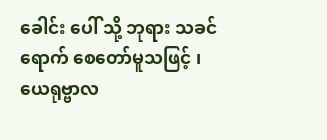ခေါင်း ပေါ် သို့ ဘုရား သခင်ရောက် စေတော်မူသဖြင့် ၊ ယေရုဗ္ဗာလ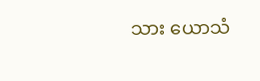သား ယောသံ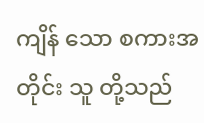ကျိန် သော စကားအတိုင်း သူ တို့သည်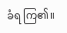ခံရ ကြ၏။